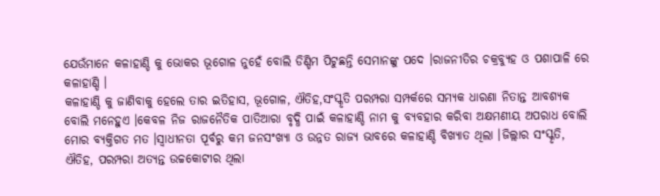ଯେଉଁମାନେ କଳାହାଣ୍ଡି କୁ ଭୋକର ଭୂଗୋଳ ନୁହେଁ ବୋଲି ଡିଣ୍ଡିମ ପିଟୁଛନ୍ତି ସେମାନଙ୍କୁ ପଦେ ।ରାଜନୀତିର ଚକ୍ରବ୍ୟୁହ ଓ ପଶାପାଳି ରେ କଳାହାଣ୍ଡି ।
କଳାହାଣ୍ଡି କୁ ଜାଣିବାକୁ ହେଲେ ତାର ଇତିହାସ, ଭୂଗୋଳ, ଐତିହ,ସଂସ୍କୃତି ପରମ୍ପରା ସମ୍ପର୍କରେ ସମ୍ୟକ ଧାରଣା ନିତାନ୍ତ ଆବଶ୍ୟକ ବୋଲି ମନେହୁଏ ।କେବଳ ନିଜ ରାଜନୈତିକ ପାତିଆରା ବୃଦ୍ଧି ପାଇଁ କଳାହାଣ୍ଡି ନାମ କୁ ବ୍ୟବହାର କରିବା ଅକ୍ଷମଣୀୟ ଅପରାଧ ବୋଲି ମୋର ବ୍ୟକ୍ତିଗତ ମତ ।ସ୍ୱାଧୀନତା ପୂର୍ବରୁ କମ ଜନସଂଖ୍ୟା ଓ ଉନ୍ନତ ରାଜ୍ୟ ଭାବରେ କଳାହାଣ୍ଡି ବିଖ୍ୟାତ ଥିଲା ।ଜିଲ୍ଲାର ସଂସ୍କୃତି, ଐତିହ, ପରମ୍ପରା ଅତ୍ୟନ୍ତ ଉଚ୍ଚକୋଟୀର ଥିଲା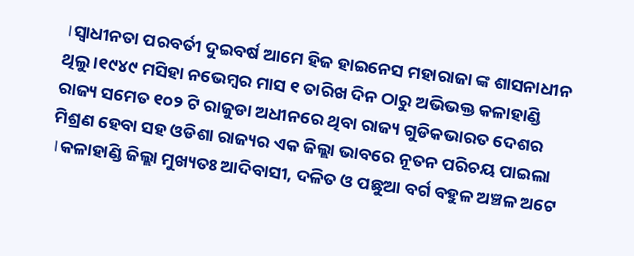।ସ୍ୱାଧୀନତା ପରବର୍ତୀ ଦୁଇବର୍ଷ ଆମେ ହିଜ ହାଇନେସ ମହାରାଜା ଙ୍କ ଶାସନାଧୀନ ଥିଲୁ ।୧୯୪୯ ମସିହା ନଭେମ୍ବର ମାସ ୧ ତାରିଖ ଦିନ ଠାରୁ ଅଭିଭକ୍ତ କଳାହାଣ୍ଡି ରାଜ୍ୟ ସମେତ ୧୦୨ ଟି ରାଜୁଡା ଅଧୀନରେ ଥିବା ରାଜ୍ୟ ଗୁଡିକଭାରତ ଦେଶର ମିଶ୍ରଣ ହେବା ସହ ଓଡିଶା ରାଜ୍ୟର ଏକ ଜିଲ୍ଲା ଭାବରେ ନୂତନ ପରିଚୟ ପାଇଲା ।କଳାହାଣ୍ଡି ଜିଲ୍ଲା ମୁଖ୍ୟତଃ ଆଦିବାସୀ, ଦଳିତ ଓ ପଛୁଆ ବର୍ଗ ବହୁଳ ଅଞ୍ଚଳ ଅଟେ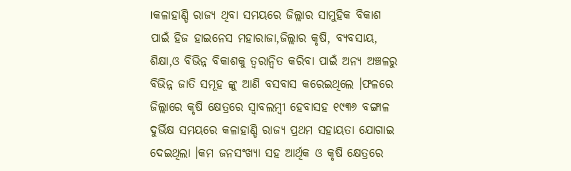।କଳାହାଣ୍ଡି ରାଜ୍ୟ ଥିବା ସମୟରେ ଜିଲ୍ଲାର ସାମୁହିକ ବିକାଶ ପାଇଁ ହିଜ ହାଇନେସ ମହାରାଜା,ଜିଲ୍ଲାର କୃଷି, ବ୍ୟବସାୟ, ଶିକ୍ଷା,ଓ ବିଭିନ୍ନ ବିକାଶକୁ ତ୍ୱରାନ୍ୱିତ କରିବା ପାଇଁ ଅନ୍ୟ ଅଞ୍ଚଳରୁ ବିଭିନ୍ନ ଜାତି ସମୂହ ଙ୍କୁ ଆଣି ବସବାସ କରେଇଥିଲେ ।ଫଳରେ ଜିଲ୍ଲାରେ କୃଷି କ୍ଷେତ୍ରରେ ସ୍ୱାବଲମ୍ବୀ ହେବାସହ ୧୯୩୬ ବଙ୍ଗାଳ ଦୁର୍ଭିକ୍ଷ ସମୟରେ କଳାହାଣ୍ଡି ରାଜ୍ୟ ପ୍ରଥମ ସହାୟତା ଯୋଗାଇ ଦେଇଥିଲା ।କମ ଜନସଂଖ୍ୟା ସହ ଆର୍ଥିକ ଓ କୃଷି କ୍ଷେତ୍ରରେ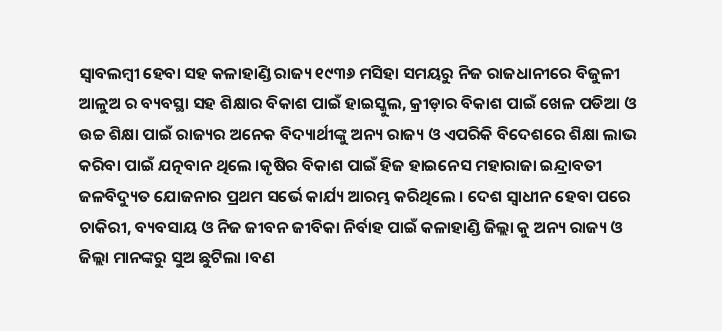ସ୍ୱାବଲମ୍ବୀ ହେବା ସହ କଳାହାଣ୍ଡି ରାଜ୍ୟ ୧୯୩୬ ମସିହା ସମୟରୁ ନିଜ ରାଜଧାନୀରେ ବିଜୁଳୀ ଆଳୁଅ ର ବ୍ୟବସ୍ଥା ସହ ଶିକ୍ଷାର ବିକାଶ ପାଇଁ ହାଇସ୍କୁଲ, କ୍ରୀଡ଼ାର ବିକାଶ ପାଇଁ ଖେଳ ପଡିଆ ଓ ଉଚ୍ଚ ଶିକ୍ଷା ପାଇଁ ରାଜ୍ୟର ଅନେକ ବିଦ୍ୟାର୍ଥୀଙ୍କୁ ଅନ୍ୟ ରାଜ୍ୟ ଓ ଏପରିକି ବିଦେଶରେ ଶିକ୍ଷା ଲାଭ କରିବା ପାଇଁ ଯତ୍ନବାନ ଥିଲେ ।କୃଷିର ବିକାଶ ପାଇଁ ହିଜ ହାଇନେସ ମହାରାଜା ଇନ୍ଦ୍ରାବତୀ ଜଳବିଦ୍ୟୁତ ଯୋଜନାର ପ୍ରଥମ ସର୍ଭେ କାର୍ଯ୍ୟ ଆରମ୍ଭ କରିଥିଲେ । ଦେଶ ସ୍ଵାଧୀନ ହେବା ପରେ ଚାକିରୀ, ବ୍ୟବସାୟ ଓ ନିଜ ଜୀବନ ଜୀବିକା ନିର୍ବାହ ପାଇଁ କଳାହାଣ୍ଡି ଜିଲ୍ଲା କୁ ଅନ୍ୟ ରାଜ୍ୟ ଓ ଜିଲ୍ଲା ମାନଙ୍କରୁ ସୁଅ ଛୁଟିଲା ।ବଣ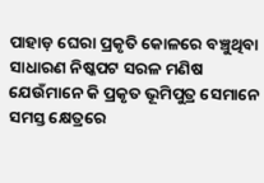ପାହାଡ଼ ଘେରା ପ୍ରକୃତି କୋଳରେ ବଞ୍ଚୁଥିବା ସାଧାରଣ ନିଷ୍କପଟ ସରଳ ମଣିଷ ଯେଉଁମାନେ କି ପ୍ରକୃତ ଭୂମିପୁତ୍ର ସେମାନେ ସମସ୍ତ କ୍ଷେତ୍ରରେ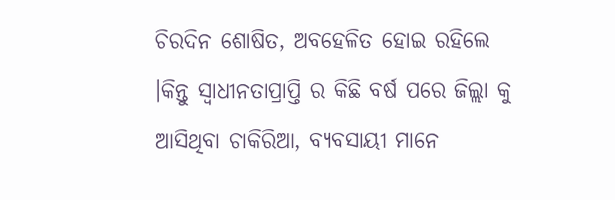ଚିରଦିନ ଶୋଷିତ, ଅବହେଳିତ ହୋଇ ରହିଲେ ।କିନ୍ତୁ ସ୍ୱାଧୀନତାପ୍ରାପ୍ତି ର କିଛି ବର୍ଷ ପରେ ଜିଲ୍ଲା କୁ ଆସିଥିବା ଚାକିରିଆ, ବ୍ୟବସାୟୀ ମାନେ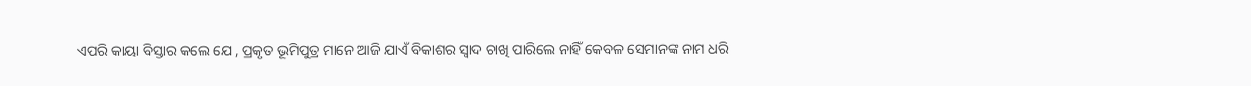ଏପରି କାୟା ବିସ୍ତାର କଲେ ଯେ , ପ୍ରକୃତ ଭୂମିପୁତ୍ର ମାନେ ଆଜି ଯାଏଁ ବିକାଶର ସ୍ୱାଦ ଚାଖି ପାରିଲେ ନାହିଁ କେବଳ ସେମାନଙ୍କ ନାମ ଧରି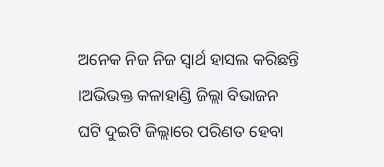ଅନେକ ନିଜ ନିଜ ସ୍ୱାର୍ଥ ହାସଲ କରିଛନ୍ତି ।ଅଭିଭକ୍ତ କଳାହାଣ୍ଡି ଜିଲ୍ଲା ବିଭାଜନ ଘଟି ଦୁଇଟି ଜିଲ୍ଲାରେ ପରିଣତ ହେବା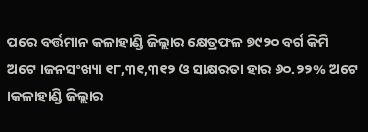ପରେ ବର୍ତ୍ତମାନ କଳାହାଣ୍ଡି ଜିଲ୍ଲାର କ୍ଷେତ୍ରଫଳ ୭୯୨୦ ବର୍ଗ କିମି ଅଟେ ।ଜନସଂଖ୍ୟା ୧୮,୩୧,୩୧୨ ଓ ସାକ୍ଷରତା ହାର ୬୦.୨୨% ଅଟେ ।କଳାହାଣ୍ଡି ଜିଲ୍ଲାର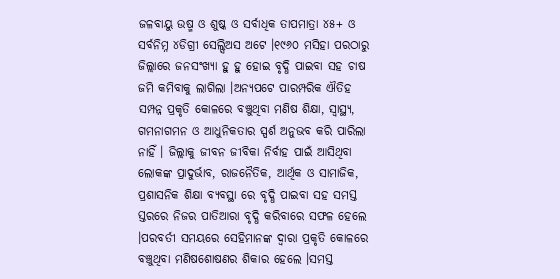ଜଳବାୟୁ ଉଷ୍ମ ଓ ଶୁଷ୍କ ଓ ସର୍ବାଧିକ ତାପମାତ୍ରା ୪୫+ ଓ ସର୍ବନିମ୍ନ ୪ଡିଗ୍ରୀ ସେଲ୍ସିଅସ ଅଟେ ।୧୯୬୦ ମସିହା ପରଠାରୁ ଜିଲ୍ଲାରେ ଜନସଂଖ୍ୟା ହୁ ହୁ ହୋଇ ବୃଦ୍ଧି ପାଇବା ସହ ଚାଷ ଜମି କମିବାକୁ ଲାଗିଲା ।ଅନ୍ୟପଟେ ପାରମ୍ପରିକ ଐତିହ ସମ୍ପନ୍ନ ପ୍ରକୃତି କୋଳରେ ବଞ୍ଚୁଥିବା ମଣିଷ ଶିକ୍ଷା, ସ୍ୱାସ୍ଥ୍ୟ, ଗମନାଗମନ ଓ ଆଧୁନିକତାର ସ୍ପର୍ଶ ଅନୁଭବ କରି ପାରିଲା ନାହିଁ । ଜିଲ୍ଲାକୁ ଜୀବନ ଜୀବିକା ନିର୍ବାହ ପାଇଁ ଆସିଥିବା ଲୋକଙ୍କ ପ୍ରାଦୁର୍ଭାବ, ରାଜନୈତିକ, ଆର୍ଥିକ ଓ ସାମାଜିକ, ପ୍ରଶାସନିକ ଶିକ୍ଷା ବ୍ୟବସ୍ଥା ରେ ବୃଦ୍ଧି ପାଇବା ସହ ସମସ୍ତ ସ୍ତରରେ ନିଜର ପାତିଆରା ବୃଦ୍ଧି କରିବାରେ ସଫଳ ହେଲେ ।ପରବର୍ତୀ ସମୟରେ ସେହିମାନଙ୍କ ଦ୍ୱାରା ପ୍ରକୃତି କୋଳରେ ବଞ୍ଚୁଥିବା ମଣିଷଶୋଷଣର ଶିକାର ହେଲେ ।ସମସ୍ତ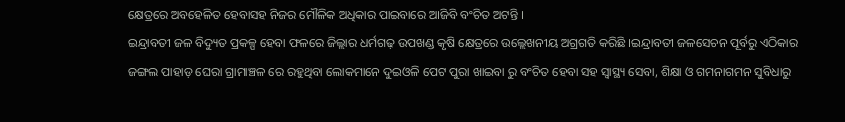କ୍ଷେତ୍ରରେ ଅବହେଳିତ ହେବାସହ ନିଜର ମୌଳିକ ଅଧିକାର ପାଇବାରେ ଆଜିବି ବଂଚିତ ଅଟନ୍ତି ।
ଇନ୍ଦ୍ରାବତୀ ଜଳ ବିଦ୍ୟୁତ ପ୍ରକଳ୍ପ ହେବା ଫଳରେ ଜିଲ୍ଲାର ଧର୍ମଗଢ଼ ଉପଖଣ୍ଡ କୃଷି କ୍ଷେତ୍ରରେ ଉଲ୍ଲେଖନୀୟ ଅଗ୍ରଗତି କରିଛି ।ଇନ୍ଦ୍ରାବତୀ ଜଳସେଚନ ପୂର୍ବରୁ ଏଠିକାର ଜଙ୍ଗଲ ପାହାଡ଼ ଘେରା ଗ୍ରାମାଞ୍ଚଳ ରେ ରହୁଥିବା ଲୋକମାନେ ଦୁଇଓଳି ପେଟ ପୁରା ଖାଇବା ରୁ ବଂଚିତ ହେବା ସହ ସ୍ୱାସ୍ଥ୍ୟ ସେବା, ଶିକ୍ଷା ଓ ଗମନାଗମନ ସୁବିଧାରୁ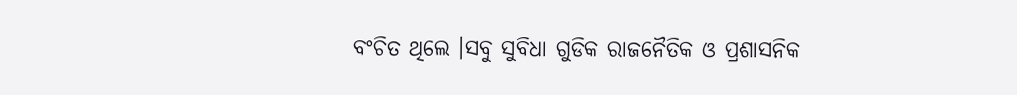ବଂଚିତ ଥିଲେ ।ସବୁ ସୁବିଧା ଗୁଡିକ ରାଜନୈତିକ ଓ ପ୍ରଶାସନିକ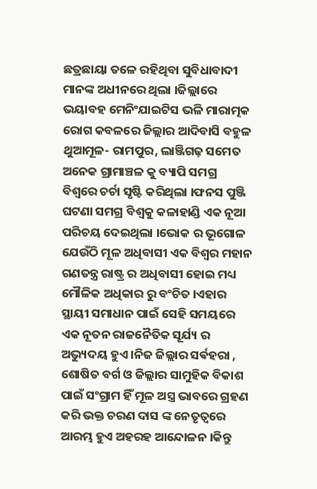ଛତ୍ରଛାୟା ତଳେ ରହିଥିବା ସୁବିଧାବାଦୀ ମାନଙ୍କ ଅଧୀନରେ ଥିଲା ।ଜିଲ୍ଲାରେ ଭୟାବହ ମେନିଂଯାଇଟିସ ଭଳି ମାରାତ୍ମକ ରୋଗ କବଳରେ ଜିଲ୍ଲାର ଆଦିବାସି ବହୁଳ ଥୁଆମୂଳ- ରାମପୁର, ଲାଞ୍ଜିଗଢ଼ ସମେତ ଅନେକ ଗ୍ରାମାଞ୍ଚଳ କୁ ବ୍ୟାପି ସମଗ୍ର ବିଶ୍ଵରେ ଚର୍ଚା ସୃଷ୍ଟି କରିଥିଲା ।ଫନସ ପୁଞ୍ଜି ଘଟଣା ସମଗ୍ର ବିଶ୍ୱକୁ କଳାହାଣ୍ଡି ଏକ ନୂଆ ପରିଚୟ ଦେଇଥିଲା ।ଭୋକ ର ଭୂଗୋଳ ଯେଉଁଠି ମୂଳ ଅଧିବାସୀ ଏକ ବିଶ୍ୱର ମହାନ ଗଣତନ୍ତ୍ର ରାଷ୍ଟ୍ର ର ଅଧିବାସୀ ହୋଇ ମଧ୍ୟ ମୌଳିକ ଅଧିକାର ରୁ ବଂଚିତ ।ଏହାର ସ୍ଥାୟୀ ସମାଧାନ ପାଇଁ ସେହି ସମୟରେ ଏକ ନୂତନ ରାଜନୈତିକ ସୂର୍ଯ୍ୟ ର ଅଭ୍ୟୁଦୟ ହୁଏ ।ନିଜ ଜିଲ୍ଲାର ସର୍ଵହରା , ଶୋଷିତ ବର୍ଗ ଓ ଜିଲ୍ଲାର ସାମୁହିକ ବିକାଶ ପାଇଁ ସଂଗ୍ରାମ ହିଁ ମୂଳ ଅସ୍ତ୍ର ଭାବରେ ଗ୍ରହଣ କରି ଭକ୍ତ ଚରଣ ଦାସ ଙ୍କ ନେତୃତ୍ୱରେ ଆରମ୍ଭ ହୁଏ ଅହରହ ଆନ୍ଦୋଳନ ।କିନ୍ତୁ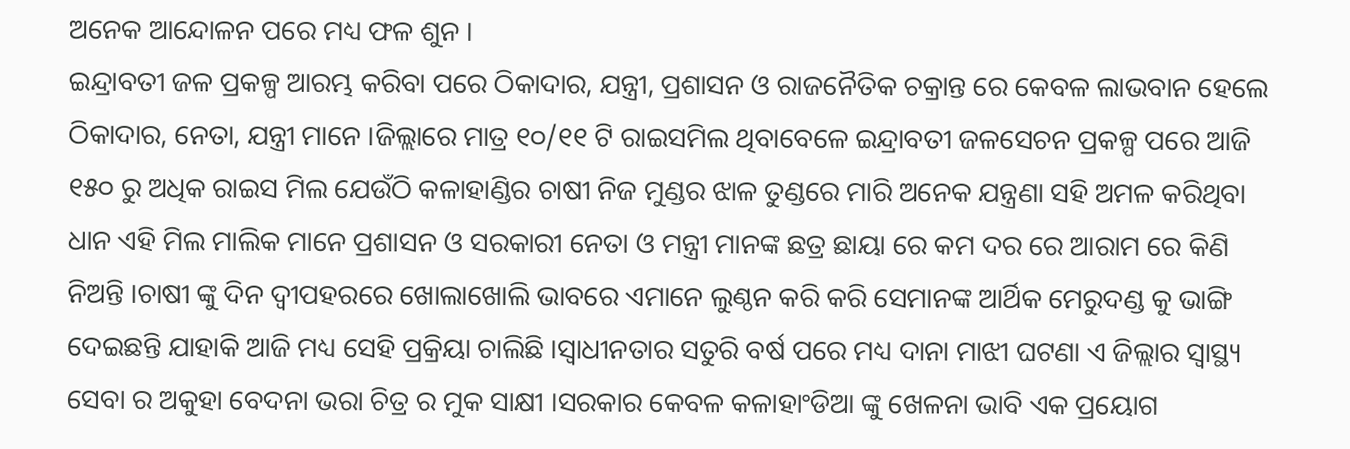ଅନେକ ଆନ୍ଦୋଳନ ପରେ ମଧ୍ୟ ଫଳ ଶୁନ ।
ଇନ୍ଦ୍ରାବତୀ ଜଳ ପ୍ରକଳ୍ପ ଆରମ୍ଭ କରିବା ପରେ ଠିକାଦାର, ଯନ୍ତ୍ରୀ, ପ୍ରଶାସନ ଓ ରାଜନୈତିକ ଚକ୍ରାନ୍ତ ରେ କେବଳ ଲାଭବାନ ହେଲେ ଠିକାଦାର, ନେତା, ଯନ୍ତ୍ରୀ ମାନେ ।ଜିଲ୍ଲାରେ ମାତ୍ର ୧୦/୧୧ ଟି ରାଇସମିଲ ଥିବାବେଳେ ଇନ୍ଦ୍ରାବତୀ ଜଳସେଚନ ପ୍ରକଳ୍ପ ପରେ ଆଜି ୧୫୦ ରୁ ଅଧିକ ରାଇସ ମିଲ ଯେଉଁଠି କଳାହାଣ୍ଡିର ଚାଷୀ ନିଜ ମୁଣ୍ଡର ଝାଳ ତୁଣ୍ଡରେ ମାରି ଅନେକ ଯନ୍ତ୍ରଣା ସହି ଅମଳ କରିଥିବା ଧାନ ଏହି ମିଲ ମାଲିକ ମାନେ ପ୍ରଶାସନ ଓ ସରକାରୀ ନେତା ଓ ମନ୍ତ୍ରୀ ମାନଙ୍କ ଛତ୍ର ଛାୟା ରେ କମ ଦର ରେ ଆରାମ ରେ କିଣି ନିଅନ୍ତି ।ଚାଷୀ ଙ୍କୁ ଦିନ ଦ୍ବୀପହରରେ ଖୋଲାଖୋଲି ଭାବରେ ଏମାନେ ଲୁଣ୍ଠନ କରି କରି ସେମାନଙ୍କ ଆର୍ଥିକ ମେରୁଦଣ୍ଡ କୁ ଭାଙ୍ଗି ଦେଇଛନ୍ତି ଯାହାକି ଆଜି ମଧ୍ୟ ସେହି ପ୍ରକ୍ରିୟା ଚାଲିଛି ।ସ୍ୱାଧୀନତାର ସତୁରି ବର୍ଷ ପରେ ମଧ୍ୟ ଦାନା ମାଝୀ ଘଟଣା ଏ ଜିଲ୍ଲାର ସ୍ୱାସ୍ଥ୍ୟ ସେବା ର ଅକୁହା ବେଦନା ଭରା ଚିତ୍ର ର ମୁକ ସାକ୍ଷୀ ।ସରକାର କେବଳ କଳାହାଂଡିଆ ଙ୍କୁ ଖେଳନା ଭାବି ଏକ ପ୍ରୟୋଗ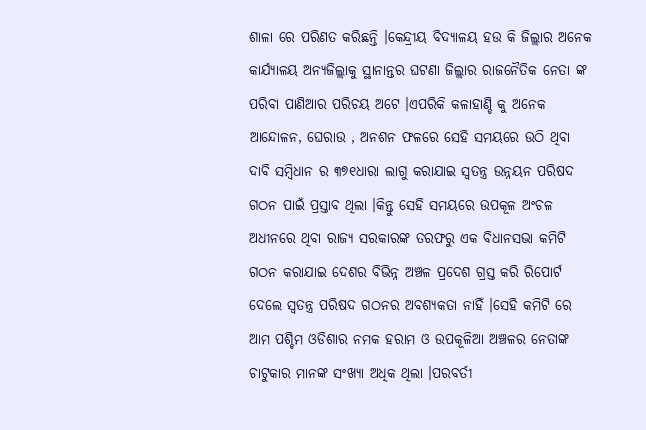ଶାଳା ରେ ପରିଣତ କରିଛନ୍ତି ।କେନ୍ଦ୍ରୀୟ ବିଦ୍ୟାଳୟ ହଉ କି ଜିଲ୍ଲାର ଅନେକ କାର୍ଯ୍ୟାଳୟ ଅନ୍ୟଜିଲ୍ଲାକୁ ସ୍ଥାନାନ୍ତର ଘଟଣା ଜିଲ୍ଲାର ରାଜନୈତିକ ନେତା ଙ୍କ ପରିବା ପାଣିଆର ପରିଚୟ ଅଟେ ।ଏପରିକି କଳାହାଣ୍ଡି କୁ ଅନେକ ଆନ୍ଦୋଳନ, ଘେରାଉ , ଅନଶନ ଫଳରେ ସେହି ସମୟରେ ଉଠି ଥିବା ଦାବି ସମ୍ବିଧାନ ର ୩୭୧ଧାରା ଲାଗୁ କରାଯାଇ ସ୍ୱତନ୍ତ୍ର ଉନ୍ନୟନ ପରିଷଦ ଗଠନ ପାଇଁ ପ୍ରସ୍ତାବ ଥିଲା ।କିନ୍ତୁ ସେହି ସମୟରେ ଉପକୂଳ ଅଂଚଳ ଅଧୀନରେ ଥିବା ରାଜ୍ୟ ସରକାରଙ୍କ ତରଫରୁ ଏକ ବିଧାନସଭା କମିଟି ଗଠନ କରାଯାଇ ଦେଶର ବିଭିନ୍ନ ଅଞ୍ଚଳ ପ୍ରଦେଶ ଗ୍ରସ୍ତ କରି ରିପୋର୍ଟ ଦେଲେ ସ୍ୱତନ୍ତ୍ର ପରିଷଦ ଗଠନର ଅବଶ୍ୟକତା ନାହିଁ ।ସେହି କମିଟି ରେ ଆମ ପଶ୍ଚିମ ଓଡିଶାର ନମକ ହରାମ ଓ ଉପକୂଳିଆ ଅଞ୍ଚଳର ନେତାଙ୍କ ଚାଟୁକାର ମାନଙ୍କ ସଂଖ୍ୟା ଅଧିକ ଥିଲା ।ପରବର୍ତୀ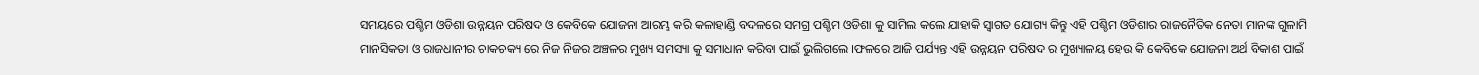ସମୟରେ ପଶ୍ଚିମ ଓଡିଶା ଉନ୍ନୟନ ପରିଷଦ ଓ କେବିକେ ଯୋଜନା ଆରମ୍ଭ କରି କଳାହାଣ୍ଡି ବଦଳରେ ସମଗ୍ର ପଶ୍ଚିମ ଓଡିଶା କୁ ସାମିଲ କଲେ ଯାହାକି ସ୍ୱାଗତ ଯୋଗ୍ୟ କିନ୍ତୁ ଏହି ପଶ୍ଚିମ ଓଡିଶାର ରାଜନୈତିକ ନେତା ମାନଙ୍କ ଗୁଳାମି ମାନସିକତା ଓ ରାଜଧାନୀର ଚାକଚକ୍ୟ ରେ ନିଜ ନିଜର ଅଞ୍ଚଳର ମୁଖ୍ୟ ସମସ୍ୟା କୁ ସମାଧାନ କରିବା ପାଇଁ ଭୁଲିଗଲେ ।ଫଳରେ ଆଜି ପର୍ଯ୍ୟନ୍ତ ଏହି ଉନ୍ନୟନ ପରିଷଦ ର ମୁଖ୍ୟାଳୟ ହେଉ କି କେବିକେ ଯୋଜନା ଅର୍ଥ ବିକାଶ ପାଇଁ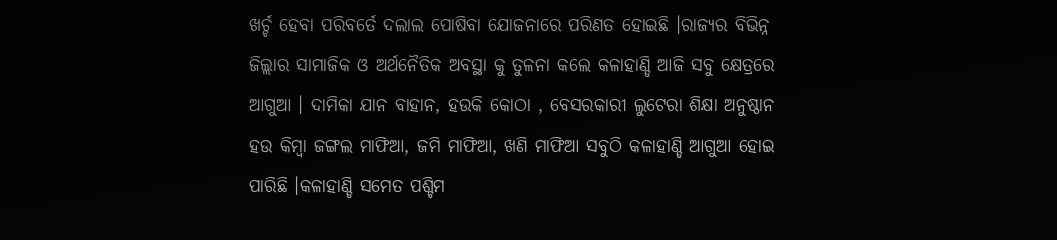ଖର୍ଚ୍ଚ ହେବା ପରିବର୍ତେ ଦଲାଲ ପୋଷିବା ଯୋଜନାରେ ପରିଣତ ହୋଇଛି ।ରାଜ୍ୟର ବିଭିନ୍ନ ଜିଲ୍ଲାର ସାମାଜିକ ଓ ଅର୍ଥନୈତିକ ଅବସ୍ଥା କୁ ତୁଳନା କଲେ କଳାହାଣ୍ଡି ଆଜି ସବୁ କ୍ଷେତ୍ରରେ ଆଗୁଆ । ଦାମିକା ଯାନ ବାହାନ, ହଉକି କୋଠା , ବେସରକାରୀ ଲୁଟେରା ଶିକ୍ଷା ଅନୁଷ୍ଠାନ ହଉ କିମ୍ବା ଜଙ୍ଗଲ ମାଫିଆ, ଜମି ମାଫିଆ, ଖଣି ମାଫିଆ ସବୁଠି କଳାହାଣ୍ଡି ଆଗୁଆ ହୋଇ ପାରିଛି ।କଳାହାଣ୍ଡି ସମେତ ପଶ୍ଚିମ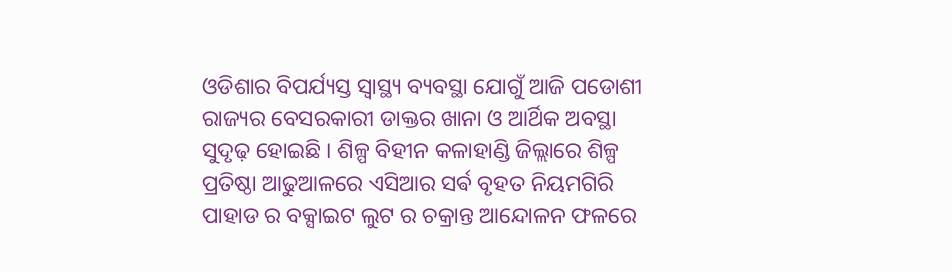ଓଡିଶାର ବିପର୍ଯ୍ୟସ୍ତ ସ୍ୱାସ୍ଥ୍ୟ ବ୍ୟବସ୍ଥା ଯୋଗୁଁ ଆଜି ପଡୋଶୀ ରାଜ୍ୟର ବେସରକାରୀ ଡାକ୍ତର ଖାନା ଓ ଆର୍ଥିକ ଅବସ୍ଥା ସୁଦୃଢ଼ ହୋଇଛି । ଶିଳ୍ପ ବିହୀନ କଳାହାଣ୍ଡି ଜିଲ୍ଲାରେ ଶିଳ୍ପ ପ୍ରତିଷ୍ଠା ଆଢୁଆଳରେ ଏସିଆର ସର୍ଵ ବୃହତ ନିୟମଗିରି ପାହାଡ ର ବକ୍ସାଇଟ ଲୁଟ ର ଚକ୍ରାନ୍ତ ଆନ୍ଦୋଳନ ଫଳରେ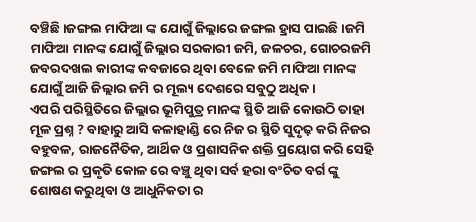ବଞ୍ଚିଛି ।ଜଙ୍ଗଲ ମାଫିଆ ଙ୍କ ଯୋଗୁଁ ଜିଲ୍ଲାରେ ଜଙ୍ଗଲ ହ୍ରାସ ପାଇଛି ।ଜମି ମାଫିଆ ମାନଙ୍କ ଯୋଗୁଁ ଜିଲ୍ଲାର ସରକାରୀ ଜମି, ଜଳଚର, ଗୋଚରଜମି ଜବରଦଖଲ କାରୀଙ୍କ କବଜାରେ ଥିବା ବେଳେ ଜମି ମାଫିଆ ମାନଙ୍କ ଯୋଗୁଁ ଆଜି ଜିଲ୍ଲାର ଜମି ର ମୂଲ୍ୟ ଦେଶରେ ସବୁଠୁ ଅଧିକ ।
ଏପରି ପରିସ୍ଥିତିରେ ଜିଲ୍ଲାର ଭୂମିପୁତ୍ର ମାନଙ୍କ ସ୍ଥିତି ଆଜି କୋଉଠି ତାହା ମୂଳ ପ୍ରଶ୍ନ ? ବାହାରୁ ଆସି କଳାହାଣ୍ଡି ରେ ନିଜ ର ସ୍ଥିତି ସୁଦୃଢ଼ କରି ନିଜର ବହୁବଳ, ରାଜନୈତିକ, ଆର୍ଥିକ ଓ ପ୍ରଶାସନିକ ଶକ୍ତି ପ୍ରୟୋଗ କରି ସେହି ଜଙ୍ଗଲ ର ପ୍ରକୃତି କୋଳ ରେ ବଞ୍ଚୁ ଥିବା ସର୍ବ ହରା ବଂଚିତ ବର୍ଗ ଙ୍କୁ ଶୋଷଣ କରୁଥିବା ଓ ଆଧୁନିକତା ର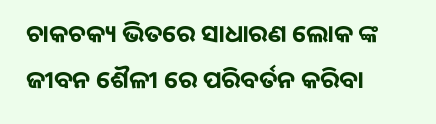ଚାକଚକ୍ୟ ଭିତରେ ସାଧାରଣ ଲୋକ ଙ୍କ ଜୀବନ ଶୈଳୀ ରେ ପରିବର୍ତନ କରିବା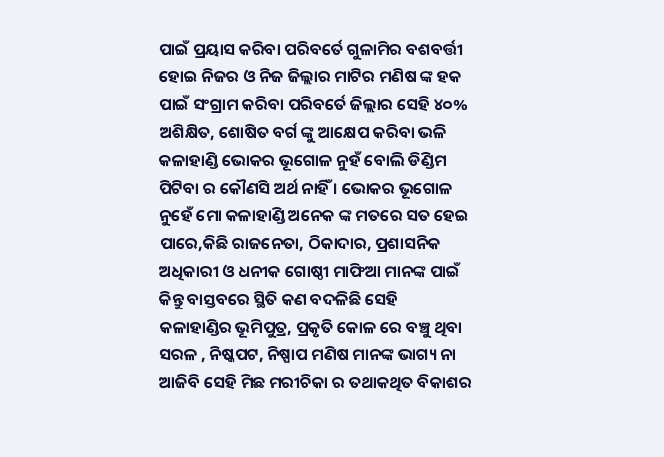ପାଇଁ ପ୍ରୟାସ କରିବା ପରିବର୍ତେ ଗୁଳାମିର ବଶବର୍ତ୍ତୀ ହୋଇ ନିଜର ଓ ନିଜ ଜିଲ୍ଲାର ମାଟିର ମଣିଷ ଙ୍କ ହକ ପାଇଁ ସଂଗ୍ରାମ କରିବା ପରିବର୍ତେ ଜିଲ୍ଲାର ସେହି ୪୦% ଅଶିକ୍ଷିତ, ଶୋଷିତ ବର୍ଗ ଙ୍କୁ ଆକ୍ଷେପ କରିବା ଭଳି କଳାହାଣ୍ଡି ଭୋକର ଭୂଗୋଳ ନୁହଁ ବୋଲି ଡିଣ୍ଡିମ ପିଟିବା ର କୌଣସି ଅର୍ଥ ନାହିଁ । ଭୋକର ଭୂଗୋଳ ନୁହେଁ ମୋ କଳାହାଣ୍ଡି ଅନେକ ଙ୍କ ମତରେ ସତ ହେଇ ପାରେ,କିଛି ରାଜନେତା, ଠିକାଦାର, ପ୍ରଶାସନିକ ଅଧିକାରୀ ଓ ଧନୀକ ଗୋଷ୍ଠୀ ମାଫିଆ ମାନଙ୍କ ପାଇଁ କିନ୍ତୁ ବାସ୍ତବରେ ସ୍ଥିତି କଣ ବଦଳିଛି ସେହି କଳାହାଣ୍ଡିର ଭୂମିପୁତ୍ର, ପ୍ରକୃତି କୋଳ ରେ ବଞ୍ଚୁ ଥିବା ସରଳ , ନିଷ୍କପଟ, ନିଷ୍ପାପ ମଣିଷ ମାନଙ୍କ ଭାଗ୍ୟ ନା ଆଜିବି ସେହି ମିଛ ମରୀଚିକା ର ତଥାକଥିତ ବିକାଶର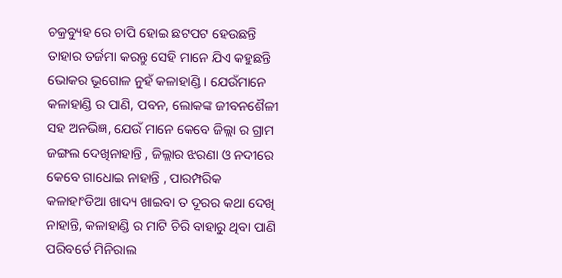ଚକ୍ରବ୍ୟୁହ ରେ ଚାପି ହୋଇ ଛଟପଟ ହେଉଛନ୍ତି ତାହାର ତର୍ଜମା କରନ୍ତୁ ସେହି ମାନେ ଯିଏ କହୁଛନ୍ତି ଭୋକର ଭୂଗୋଳ ନୁହଁ କଳାହାଣ୍ଡି । ଯେଉଁମାନେ କଳାହାଣ୍ଡି ର ପାଣି, ପବନ, ଲୋକଙ୍କ ଜୀବନଶୈଳୀ ସହ ଅନଭିଜ୍ଞ, ଯେଉଁ ମାନେ କେବେ ଜିଲ୍ଲା ର ଗ୍ରାମ ଜଙ୍ଗଲ ଦେଖିନାହାନ୍ତି , ଜିଲ୍ଲାର ଝରଣା ଓ ନଦୀରେ କେବେ ଗାଧୋଇ ନାହାନ୍ତି , ପାରମ୍ପରିକ କଳାହାଂଡିଆ ଖାଦ୍ୟ ଖାଇବା ତ ଦୂରର କଥା ଦେଖି ନାହାନ୍ତି, କଳାହାଣ୍ଡି ର ମାଟି ଚିରି ବାହାରୁ ଥିବା ପାଣି ପରିବର୍ତେ ମିନିରାଲ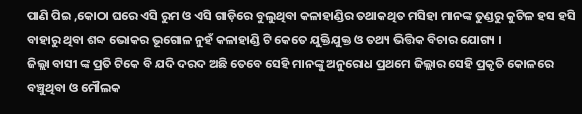ପାଣି ପିଇ ,କୋଠା ଘରେ ଏସି ରୁମ ଓ ଏସି ଗାଡ଼ିରେ ବୁଲୁଥିବା କଳାହାଣ୍ଡିର ତଥାକଥିତ ମସିହା ମାନଙ୍କ ତୁଣ୍ଡରୁ କୁଟିଳ ହସ ହସି ବାହାରୁ ଥିବା ଶବ୍ଦ ଭୋକର ଭୂଗୋଳ ନୁହଁ କଳାହାଣ୍ଡି ଟି କେତେ ଯୁକ୍ତିଯୁକ୍ତ ଓ ତଥ୍ୟ ଭିତ୍ତିକ ବିଚାର ଯୋଗ୍ୟ ।
ଜିଲ୍ଲା ବାସୀ ଙ୍କ ପ୍ରତି ଟିକେ ବି ଯଦି ଦରଦ ଅଛି ତେବେ ସେହି ମାନଙ୍କୁ ଅନୁରୋଧ ପ୍ରଥମେ ଜିଲ୍ଲାର ସେହି ପ୍ରକୃତି କୋଳରେ ବଞ୍ଚୁଥିବା ଓ ମୌଲକ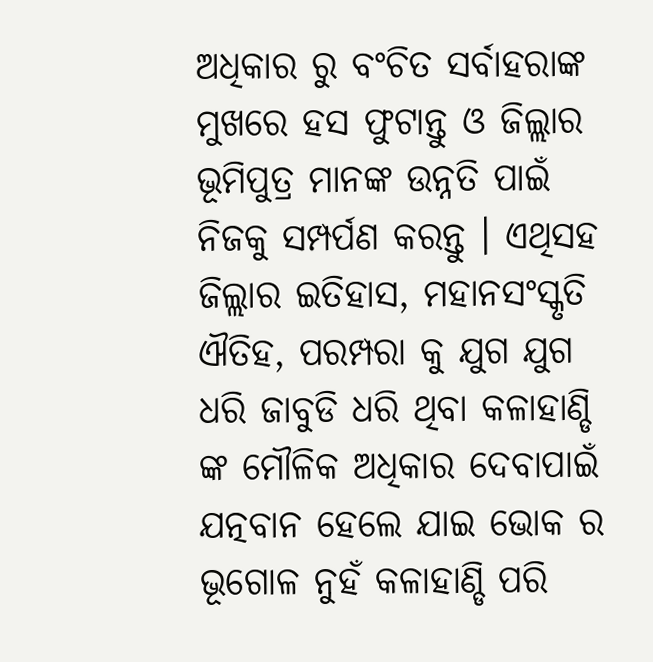ଅଧିକାର ରୁ ବଂଚିତ ସର୍ବାହରାଙ୍କ ମୁଖରେ ହସ ଫୁଟାନ୍ତୁ ଓ ଜିଲ୍ଲାର ଭୂମିପୁତ୍ର ମାନଙ୍କ ଉନ୍ନତି ପାଇଁ ନିଜକୁ ସମ୍ପର୍ପଣ କରନ୍ତୁ । ଏଥିସହ ଜିଲ୍ଲାର ଇତିହାସ, ମହାନସଂସ୍କୃତି ଐତିହ, ପରମ୍ପରା କୁ ଯୁଗ ଯୁଗ ଧରି ଜାବୁଡି ଧରି ଥିବା କଳାହାଣ୍ଡି ଙ୍କ ମୌଳିକ ଅଧିକାର ଦେବାପାଇଁ ଯତ୍ନବାନ ହେଲେ ଯାଇ ଭୋକ ର ଭୂଗୋଳ ନୁହଁ କଳାହାଣ୍ଡି ପରି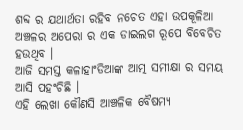ଶବ୍ଦ ର ଯଥାର୍ଥତା ରହିବ ନଚେତ ଏହା ଉପକୂଳିଆ ଅଞ୍ଚଳର ଅପେରା ର ଏକ ଡାଇଲଗ ରୂପେ ବିବେଚିତ ହଉଥିବ ।
ଆଜି ସମସ୍ତ କଳାହାଂଡିଆଙ୍କ ଆତ୍ମ ସମୀକ୍ଷା ର ସମୟ ଆସି ପହଂଚିଛି ।
ଏହି ଲେଖା କୌଣସି ଆଞ୍ଚଳିକ ବୈଷମ୍ୟ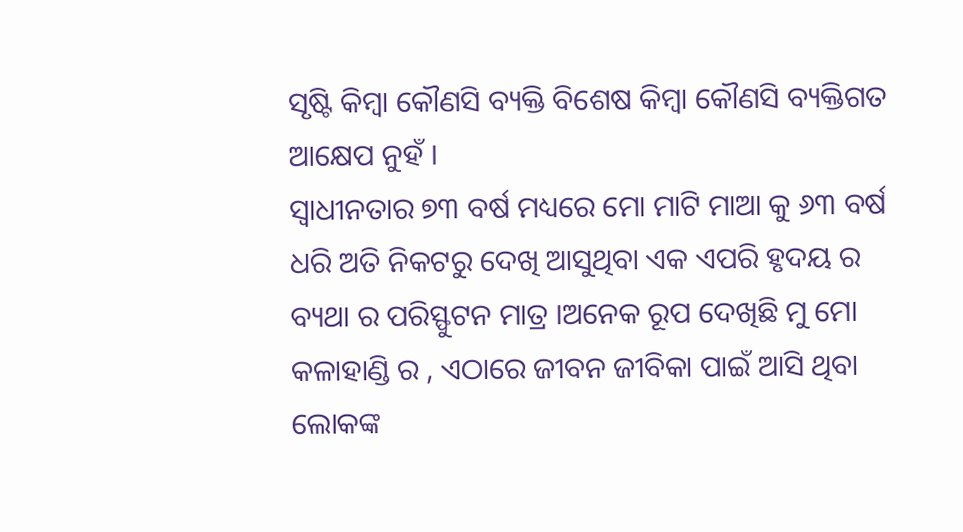ସୃଷ୍ଟି କିମ୍ବା କୌଣସି ବ୍ୟକ୍ତି ବିଶେଷ କିମ୍ବା କୌଣସି ବ୍ୟକ୍ତିଗତ ଆକ୍ଷେପ ନୁହଁ ।
ସ୍ୱାଧୀନତାର ୭୩ ବର୍ଷ ମଧ୍ୟରେ ମୋ ମାଟି ମାଆ କୁ ୬୩ ବର୍ଷ ଧରି ଅତି ନିକଟରୁ ଦେଖି ଆସୁଥିବା ଏକ ଏପରି ହୃଦୟ ର ବ୍ୟଥା ର ପରିସ୍ଫୁଟନ ମାତ୍ର ।ଅନେକ ରୂପ ଦେଖିଛି ମୁ ମୋ କଳାହାଣ୍ଡି ର , ଏଠାରେ ଜୀବନ ଜୀବିକା ପାଇଁ ଆସି ଥିବା ଲୋକଙ୍କ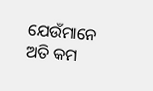ଯେଉଁମାନେ ଅତି କମ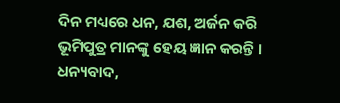ଦିନ ମଧ୍ୟରେ ଧନ, ଯଶ, ଅର୍ଜନ କରି ଭୂମିପୁତ୍ର ମାନଙ୍କୁ ହେୟ ଜ୍ଞାନ କରନ୍ତି ।
ଧନ୍ୟବାଦ,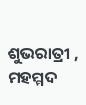ଶୁଭରାତ୍ରୀ ,
ମହମ୍ମଦ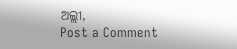ଅଲ୍ଲୀ,
Post a Comment